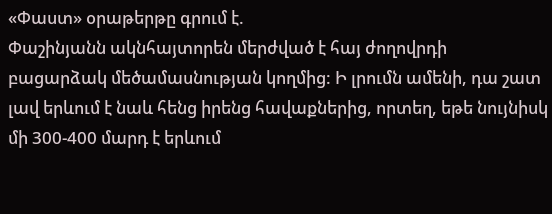«Փաստ» օրաթերթը գրում է.
Փաշինյանն ակնհայտորեն մերժված է հայ ժողովրդի բացարձակ մեծամասնության կողմից: Ի լրումն ամենի, դա շատ լավ երևում է նաև հենց իրենց հավաքներից, որտեղ, եթե նույնիսկ մի 300-400 մարդ է երևում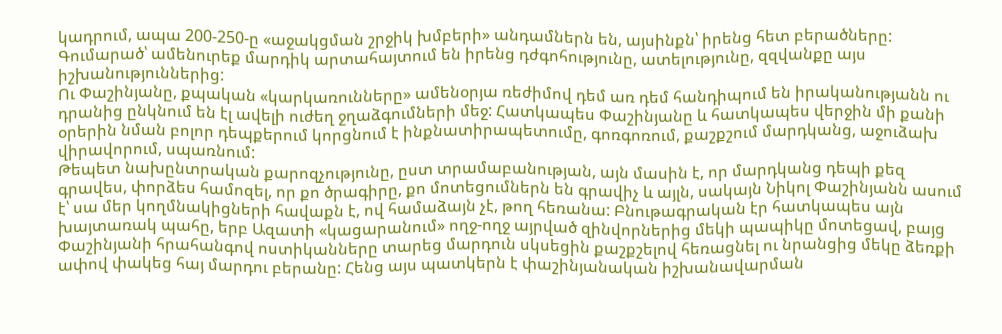կադրում, ապա 200-250-ը «աջակցման շրջիկ խմբերի» անդամներն են, այսինքն՝ իրենց հետ բերածները: Գումարած՝ ամենուրեք մարդիկ արտահայտում են իրենց դժգոհությունը, ատելությունը, զզվանքը այս իշխանություններից:
Ու Փաշինյանը, քպական «կարկառունները» ամենօրյա ռեժիմով դեմ առ դեմ հանդիպում են իրականությանն ու դրանից ընկնում են էլ ավելի ուժեղ ջղաձգումների մեջ: Հատկապես Փաշինյանը և հատկապես վերջին մի քանի օրերին նման բոլոր դեպքերում կորցնում է ինքնատիրապետումը, գոռգոռում, քաշքշում մարդկանց, աջուձախ վիրավորում, սպառնում:
Թեպետ նախընտրական քարոզչությունը, ըստ տրամաբանության, այն մասին է, որ մարդկանց դեպի քեզ գրավես, փորձես համոզել, որ քո ծրագիրը, քո մոտեցումներն են գրավիչ և այլն, սակայն Նիկոլ Փաշինյանն ասում է՝ սա մեր կողմնակիցների հավաքն է, ով համաձայն չէ, թող հեռանա: Բնութագրական էր հատկապես այն խայտառակ պահը, երբ Ազատի «կացարանում» ողջ-ողջ այրված զինվորներից մեկի պապիկը մոտեցավ, բայց Փաշինյանի հրահանգով ոստիկանները տարեց մարդուն սկսեցին քաշքշելով հեռացնել ու նրանցից մեկը ձեռքի ափով փակեց հայ մարդու բերանը: Հենց այս պատկերն է փաշինյանական իշխանավարման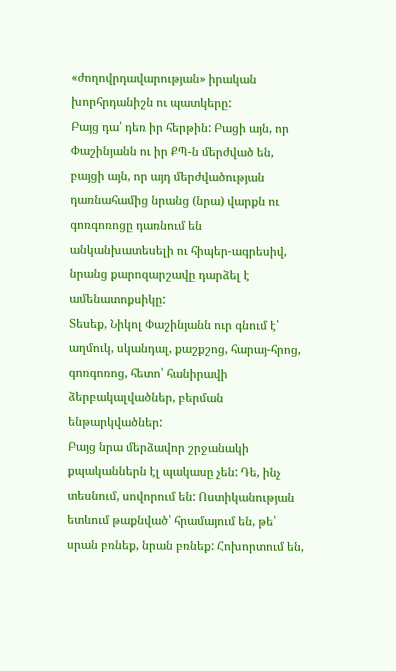«ժողովրդավարության» իրական խորհրդանիշն ու պատկերը:
Բայց դա՝ դեռ իր հերթին: Բացի այն, որ Փաշինյանն ու իր ՔՊ-ն մերժված են, բայցի այն, որ այդ մերժվածության դառնահամից նրանց (նրա) վարքն ու գոռգոռոցը դառնում են անկանխատեսելի ու հիպեր-ագրեսիվ, նրանց քարոզարշավը դարձել է ամենատոքսիկը:
Տեսեք, Նիկոլ Փաշինյանն ուր գնում է՝ աղմուկ, սկանդալ, քաշքշոց, հարայ-հրոց, գոռգոռոց, հետո՝ հանիրավի ձերբակալվածներ, բերման ենթարկվածներ:
Բայց նրա մերձավոր շրջանակի քպականներն էլ պակասը չեն: Դե, ինչ տեսնում, սովորում են: Ոստիկանության ետևում թաքնված՝ հրամայում են, թե՝ սրան բռնեք, նրան բռնեք: Հոխորտում են,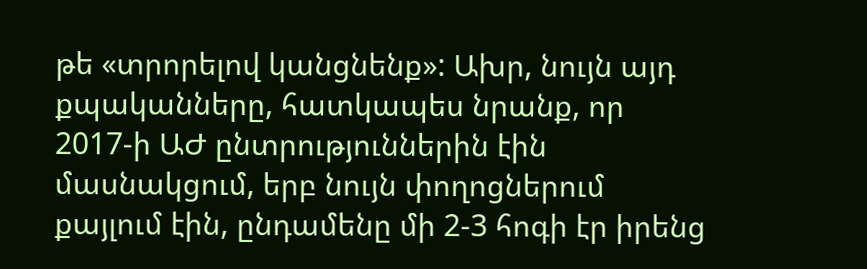թե «տրորելով կանցնենք»: Ախր, նույն այդ քպականները, հատկապես նրանք, որ 2017-ի ԱԺ ընտրություններին էին մասնակցում, երբ նույն փողոցներում քայլում էին, ընդամենը մի 2-3 հոգի էր իրենց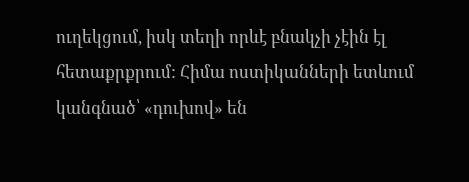ուղեկցում, իսկ տեղի որևէ բնակչի չէին էլ հետաքրքրում: Հիմա ոստիկանների ետևում կանգնած՝ «դուխով» են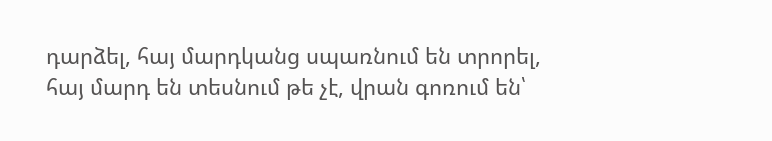դարձել, հայ մարդկանց սպառնում են տրորել, հայ մարդ են տեսնում թե չէ, վրան գոռում են՝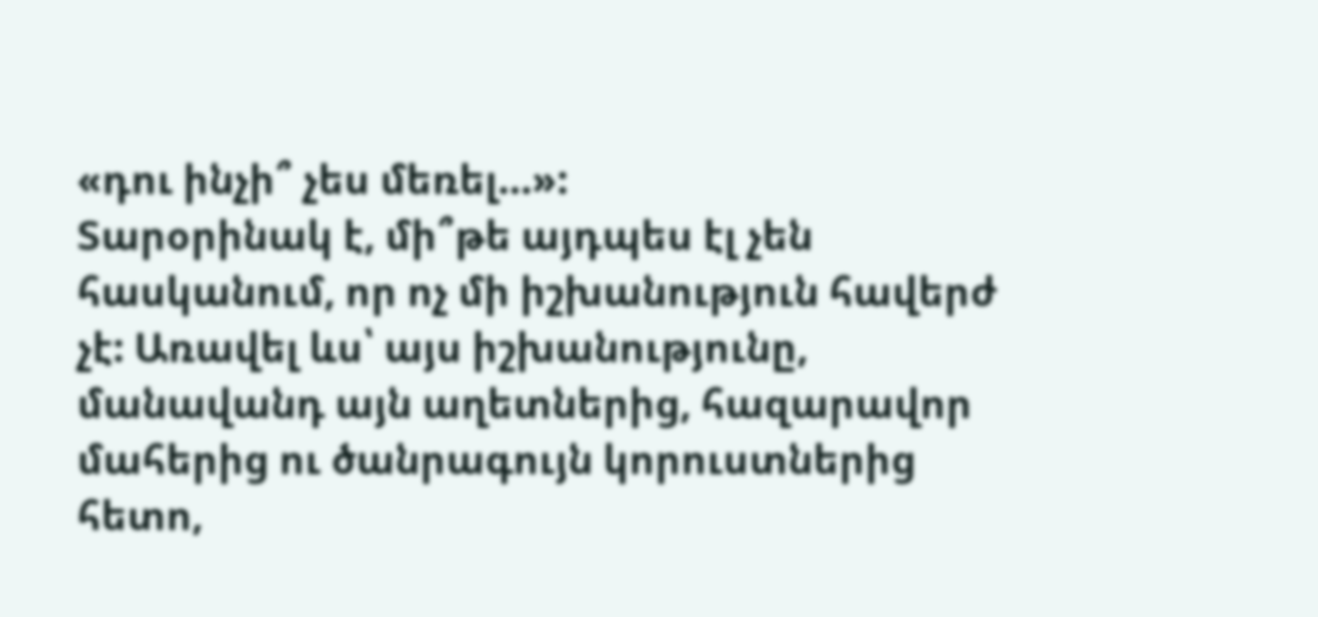«դու ինչի՞ չես մեռել…»:
Տարօրինակ է, մի՞թե այդպես էլ չեն հասկանում, որ ոչ մի իշխանություն հավերժ չէ: Առավել ևս՝ այս իշխանությունը, մանավանդ այն աղետներից, հազարավոր մահերից ու ծանրագույն կորուստներից հետո,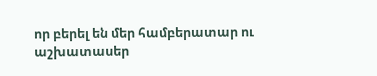որ բերել են մեր համբերատար ու աշխատասեր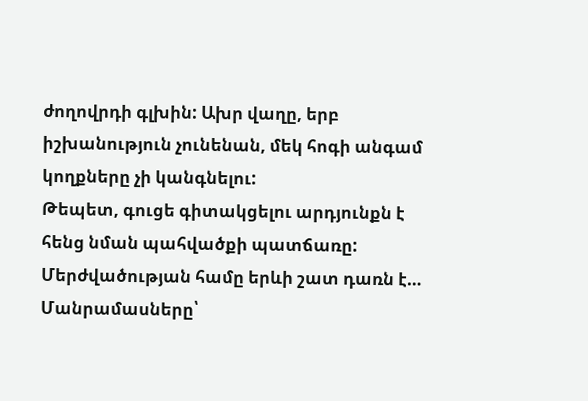ժողովրդի գլխին: Ախր վաղը, երբ իշխանություն չունենան, մեկ հոգի անգամ կողքները չի կանգնելու:
Թեպետ, գուցե գիտակցելու արդյունքն է հենց նման պահվածքի պատճառը: Մերժվածության համը երևի շատ դառն է…
Մանրամասները՝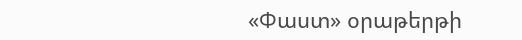«Փաստ» օրաթերթի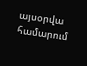այսօրվա համարում